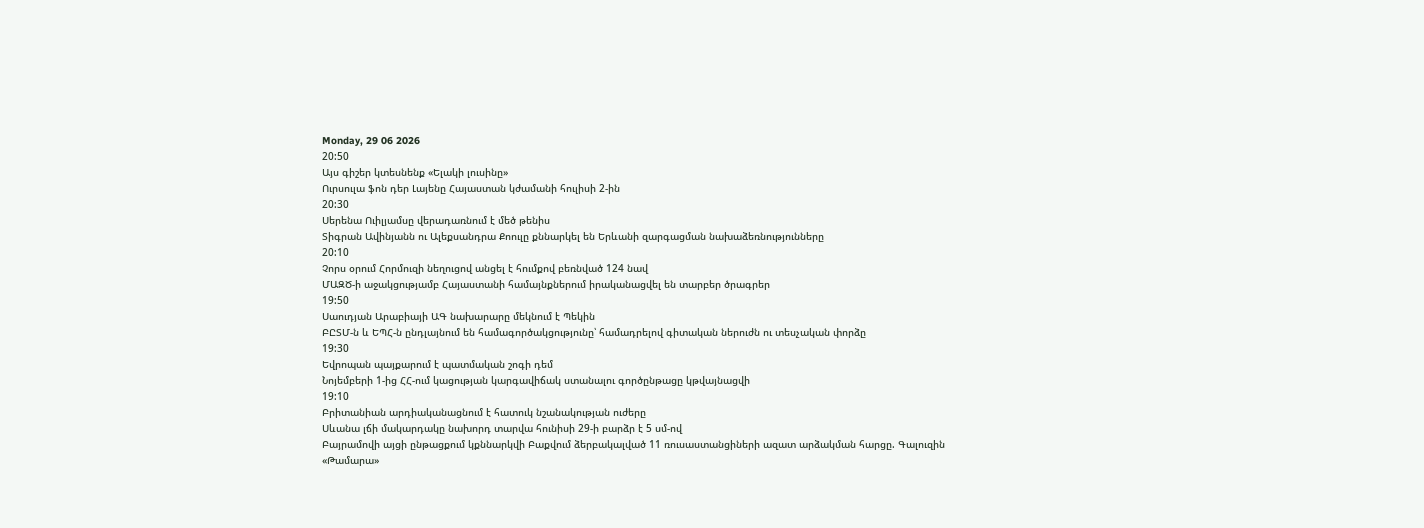Monday, 29 06 2026
20:50
Այս գիշեր կտեսնենք «Ելակի լուսինը»
Ուրսուլա ֆոն դեր Լայենը Հայաստան կժամանի հուլիսի 2-ին
20:30
Սերենա Ուիլյամսը վերադառնում է մեծ թենիս
Տիգրան Ավինյանն ու Ալեքսանդրա Քոուլը քննարկել են Երևանի զարգացման նախաձեռնությունները
20:10
Չորս օրում Հորմուզի նեղուցով անցել է հումքով բեռնված 124 նավ
ՄԱԶԾ-ի աջակցությամբ Հայաստանի համայնքներում իրականացվել են տարբեր ծրագրեր
19:50
Սաուդյան Արաբիայի ԱԳ նախարարը մեկնում է Պեկին
ԲԸՏՄ-ն և ԵՊՀ-ն ընդլայնում են համագործակցությունը՝ համադրելով գիտական ներուժն ու տեսչական փորձը
19:30
Եվրոպան պայքարում է պատմական շոգի դեմ
Նոյեմբերի 1-ից ՀՀ-ում կացության կարգավիճակ ստանալու գործընթացը կթվայնացվի
19:10
Բրիտանիան արդիականացնում է հատուկ նշանակության ուժերը
Սևանա լճի մակարդակը նախորդ տարվա հունիսի 29-ի բարձր է 5 սմ-ով
Բայրամովի այցի ընթացքում կքննարկվի Բաքվում ձերբակալված 11 ռուսաստանցիների ազատ արձակման հարցը. Գալուզին
«Թամարա»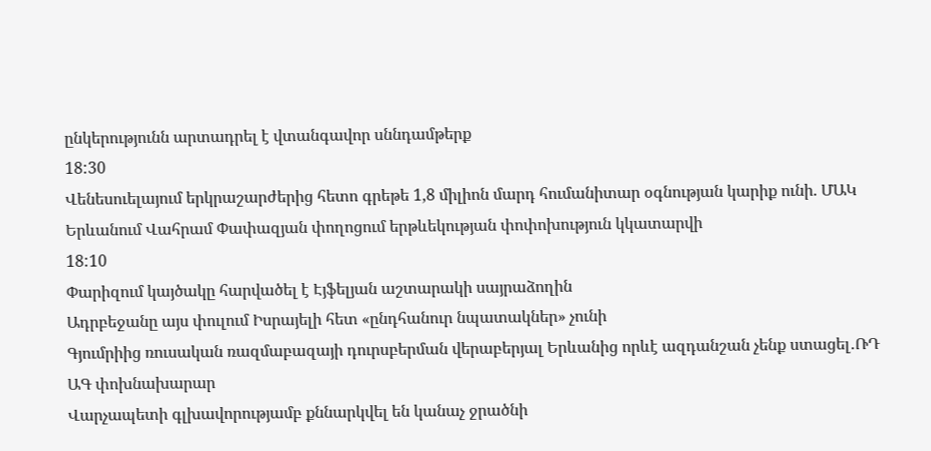ընկերությունն արտադրել է վտանգավոր սննդամթերք
18:30
Վենեսուելայում երկրաշարժերից հետո գրեթե 1,8 միլիոն մարդ հումանիտար օգնության կարիք ունի. ՄԱԿ
Երևանում Վահրամ Փափազյան փողոցում երթևեկության փոփոխություն կկատարվի
18:10
Փարիզում կայծակը հարվածել է Էյֆելյան աշտարակի սայրաձողին
Ադրբեջանը այս փուլում Իսրայելի հետ «ընդհանուր նպատակներ» չունի
Գյումրիից ռուսական ռազմաբազայի դուրսբերման վերաբերյալ Երևանից որևէ ազդանշան չենք ստացել․ՌԴ ԱԳ փոխնախարար
Վարչապետի գլխավորությամբ քննարկվել են կանաչ ջրածնի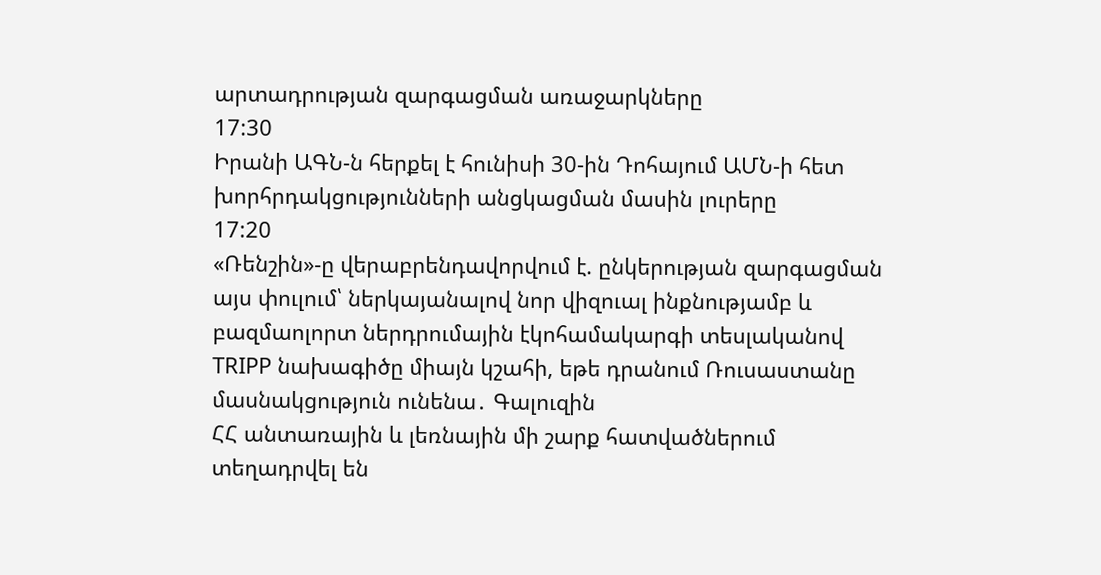արտադրության զարգացման առաջարկները
17:30
Իրանի ԱԳՆ-ն հերքել է հունիսի 30-ին Դոհայում ԱՄՆ-ի հետ խորհրդակցությունների անցկացման մասին լուրերը
17:20
«Ռենշին»-ը վերաբրենդավորվում է. ընկերության զարգացման այս փուլում՝ ներկայանալով նոր վիզուալ ինքնությամբ և բազմաոլորտ ներդրումային էկոհամակարգի տեսլականով
TRIPP նախագիծը միայն կշահի, եթե դրանում Ռուսաստանը մասնակցություն ունենա․ Գալուզին
ՀՀ անտառային և լեռնային մի շարք հատվածներում տեղադրվել են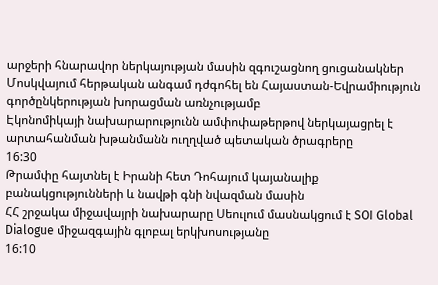արջերի հնարավոր ներկայության մասին զգուշացնող ցուցանակներ
Մոսկվայում հերթական անգամ դժգոհել են Հայաստան-Եվրամիություն գործընկերության խորացման առնչությամբ
Էկոնոմիկայի նախարարությունն ամփոփաթերթով ներկայացրել է արտահանման խթանմանն ուղղված պետական ծրագրերը
16:30
Թրամփը հայտնել է Իրանի հետ Դոհայում կայանալիք բանակցությունների և նավթի գնի նվազման մասին
ՀՀ շրջակա միջավայրի նախարարը Սեուլում մասնակցում է SOI Global Dialogue միջազգային գլոբալ երկխոսությանը
16:10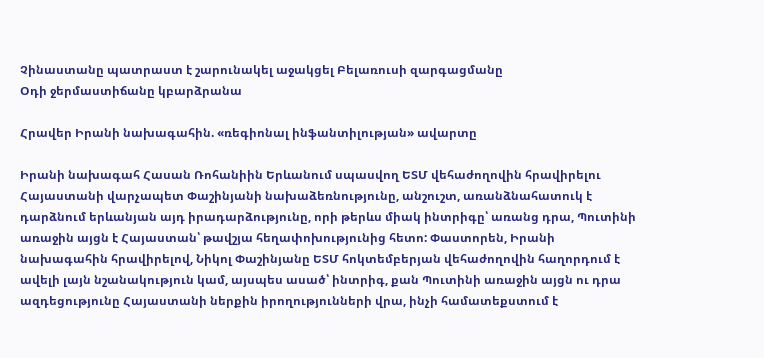Չինաստանը պատրաստ է շարունակել աջակցել Բելառուսի զարգացմանը
Օդի ջերմաստիճանը կբարձրանա

Հրավեր Իրանի նախագահին. «ռեգիոնալ ինֆանտիլության» ավարտը

Իրանի նախագահ Հասան Ռոհանիին Երևանում սպասվող ԵՏՄ վեհաժողովին հրավիրելու Հայաստանի վարչապետ Փաշինյանի նախաձեռնությունը, անշուշտ, առանձնահատուկ է դարձնում երևանյան այդ իրադարձությունը, որի թերևս միակ ինտրիգը՝ առանց դրա, Պուտինի առաջին այցն է Հայաստան՝ թավշյա հեղափոխությունից հետո: Փաստորեն, Իրանի նախագահին հրավիրելով, Նիկոլ Փաշինյանը ԵՏՄ հոկտեմբերյան վեհաժողովին հաղորդում է ավելի լայն նշանակություն կամ, այսպես ասած՝ ինտրիգ, քան Պուտինի առաջին այցն ու դրա ազդեցությունը Հայաստանի ներքին իրողությունների վրա, ինչի համատեքստում է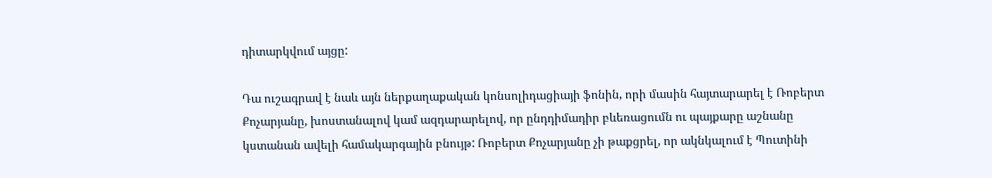դիտարկվում այցը:

Դա ուշագրավ է նաև այն ներքաղաքական կոնսոլիդացիայի ֆոնին, որի մասին հայտարարել է Ռոբերտ Քոչարյանը, խոստանալով կամ ազդարարելով, որ ընդդիմադիր բևեռացումն ու պայքարը աշնանը կստանան ավելի համակարգային բնույթ: Ռոբերտ Քոչարյանը չի թաքցրել, որ ակնկալում է Պուտինի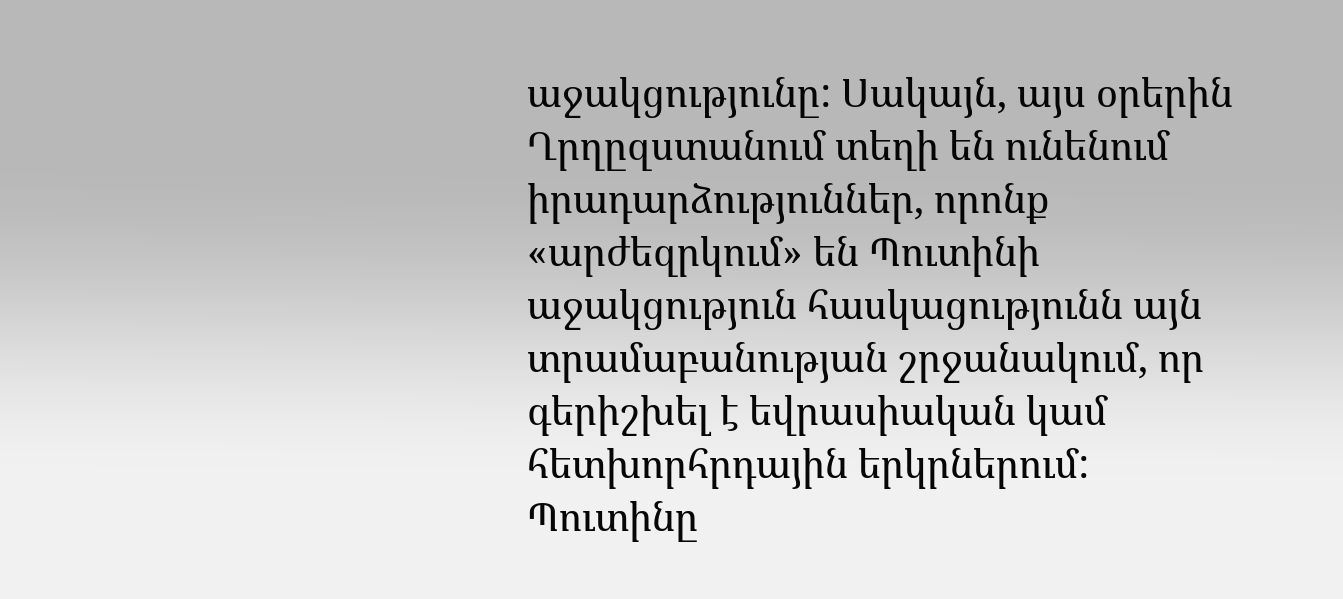աջակցությունը: Սակայն, այս օրերին Ղրղըզստանում տեղի են ունենում իրադարձություններ, որոնք «արժեզրկում» են Պուտինի աջակցություն հասկացությունն այն տրամաբանության շրջանակում, որ գերիշխել է եվրասիական կամ հետխորհրդային երկրներում: Պուտինը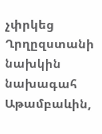չփրկեց Ղրղըզստանի նախկին նախագահ Աթամբաևին,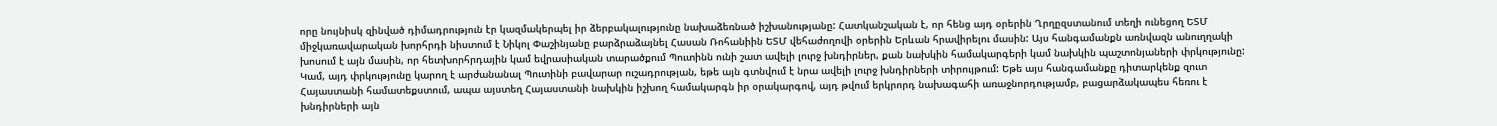որը նույնիսկ զինված դիմադրություն էր կազմակերպել իր ձերբակալությունը նախաձեռնած իշխանությանը: Հատկանշական է, որ հենց այդ օրերին Ղրղըզստանում տեղի ունեցող ԵՏՄ միջկառավարական խորհրդի նիստում է Նիկոլ Փաշինյանը բարձրաձայնել Հասան Ռոհանիին ԵՏՄ վեհաժողովի օրերին Երևան հրավիրելու մասին: Այս հանգամանքն առնվազն անուղղակի խոսում է այն մասին, որ հետխորհրդային կամ եվրասիական տարածքում Պուտինն ունի շատ ավելի լուրջ խնդիրներ, քան նախկին համակարգերի կամ նախկին պաշտոնյաների փրկությունը: Կամ, այդ փրկությունը կարող է արժանանալ Պուտինի բավարար ուշադրության, եթե այն գտնվում է նրա ավելի լուրջ խնդիրների տիրույթում: Եթե այս հանգամանքը դիտարկենք զուտ Հայաստանի համատեքստում, ապա այստեղ Հայաստանի նախկին իշխող համակարգն իր օրակարգով, այդ թվում երկրորդ նախագահի առաջնորդությամբ, բացարձակապես հեռու է խնդիրների այն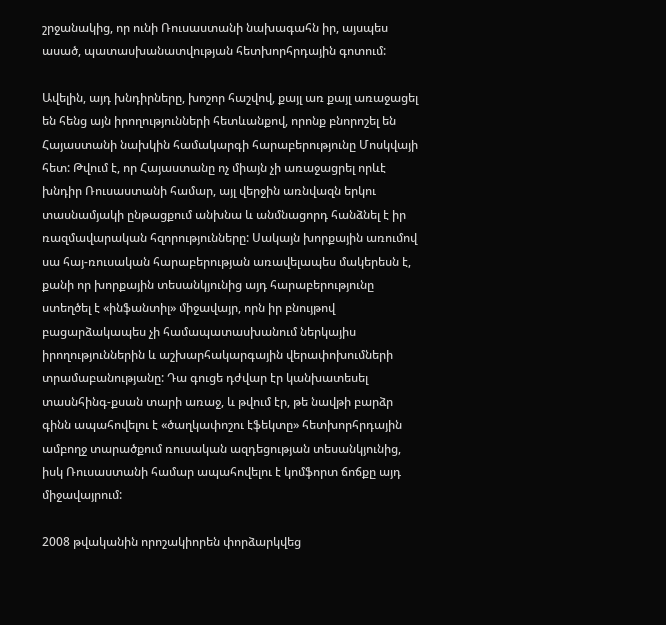շրջանակից, որ ունի Ռուսաստանի նախագահն իր, այսպես ասած, պատասխանատվության հետխորհրդային գոտում:

Ավելին, այդ խնդիրները, խոշոր հաշվով, քայլ առ քայլ առաջացել են հենց այն իրողությունների հետևանքով, որոնք բնորոշել են Հայաստանի նախկին համակարգի հարաբերությունը Մոսկվայի հետ: Թվում է, որ Հայաստանը ոչ միայն չի առաջացրել որևէ խնդիր Ռուսաստանի համար, այլ վերջին առնվազն երկու տասնամյակի ընթացքում անխնա և անմնացորդ հանձնել է իր ռազմավարական հզորությունները: Սակայն խորքային առումով սա հայ-ռուսական հարաբերության առավելապես մակերեսն է, քանի որ խորքային տեսանկյունից այդ հարաբերությունը ստեղծել է «ինֆանտիլ» միջավայր, որն իր բնույթով բացարձակապես չի համապատասխանում ներկայիս իրողություններին և աշխարհակարգային վերափոխումների տրամաբանությանը: Դա գուցե դժվար էր կանխատեսել տասնհինգ-քսան տարի առաջ, և թվում էր, թե նավթի բարձր գինն ապահովելու է «ծաղկափոշու էֆեկտը» հետխորհրդային ամբողջ տարածքում ռուսական ազդեցության տեսանկյունից, իսկ Ռուսաստանի համար ապահովելու է կոմֆորտ ճոճքը այդ միջավայրում:

2008 թվականին որոշակիորեն փորձարկվեց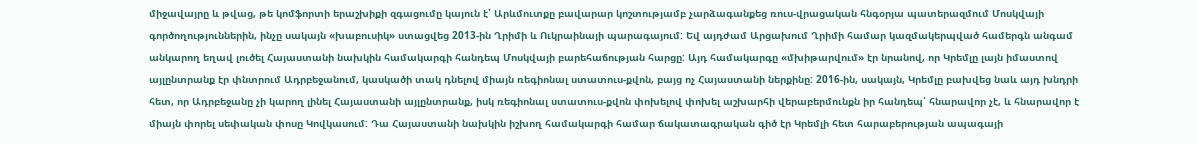միջավայրը և թվաց, թե կոմֆորտի երաշխիքի զգացումը կայուն է՝ Արևմուտքը բավարար կոշտությամբ չարձագանքեց ռուս-վրացական հնգօրյա պատերազմում Մոսկվայի գործողություններին, ինչը սակայն «խաբուսիկ» ստացվեց 2013-ին Ղրիմի և Ուկրաինայի պարագայում: Եվ այդժամ Արցախում Ղրիմի համար կազմակերպված համերգն անգամ անկարող եղավ լուծել Հայաստանի նախկին համակարգի հանդեպ Մոսկվայի բարեհաճության հարցը: Այդ համակարգը «մխիթարվում» էր նրանով, որ Կրեմլը լայն իմաստով այլընտրանք էր փնտրում Ադրբեջանում, կասկածի տակ դնելով միայն ռեգիոնալ ստատուս-քվոն, բայց ոչ Հայաստանի ներքինը: 2016-ին, սակայն, Կրեմլը բախվեց նաև այդ խնդրի հետ, որ Ադրբեջանը չի կարող լինել Հայաստանի այլընտրանք, իսկ ռեգիոնալ ստատուս-քվոն փոխելով փոխել աշխարհի վերաբերմունքն իր հանդեպ՝ հնարավոր չէ, և հնարավոր է միայն փորել սեփական փոսը Կովկասում: Դա Հայաստանի նախկին իշխող համակարգի համար ճակատագրական գիծ էր Կրեմլի հետ հարաբերության ապագայի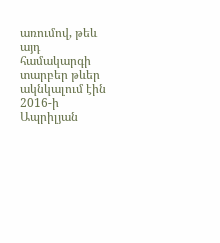առումով, թեև այդ համակարգի տարբեր թևեր ակնկալում էին 2016-ի Ապրիլյան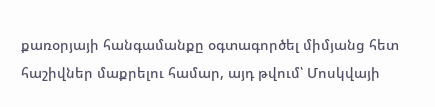քառօրյայի հանգամանքը օգտագործել միմյանց հետ հաշիվներ մաքրելու համար, այդ թվում՝ Մոսկվայի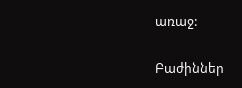առաջ:

Բաժիններ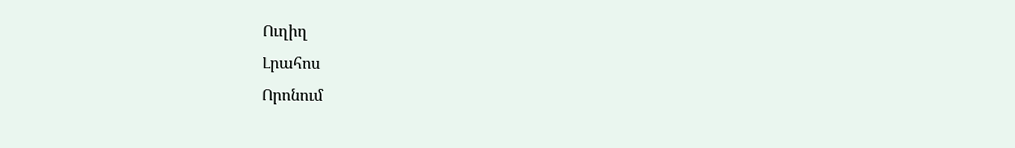Ուղիղ
Լրահոս
Որոնում